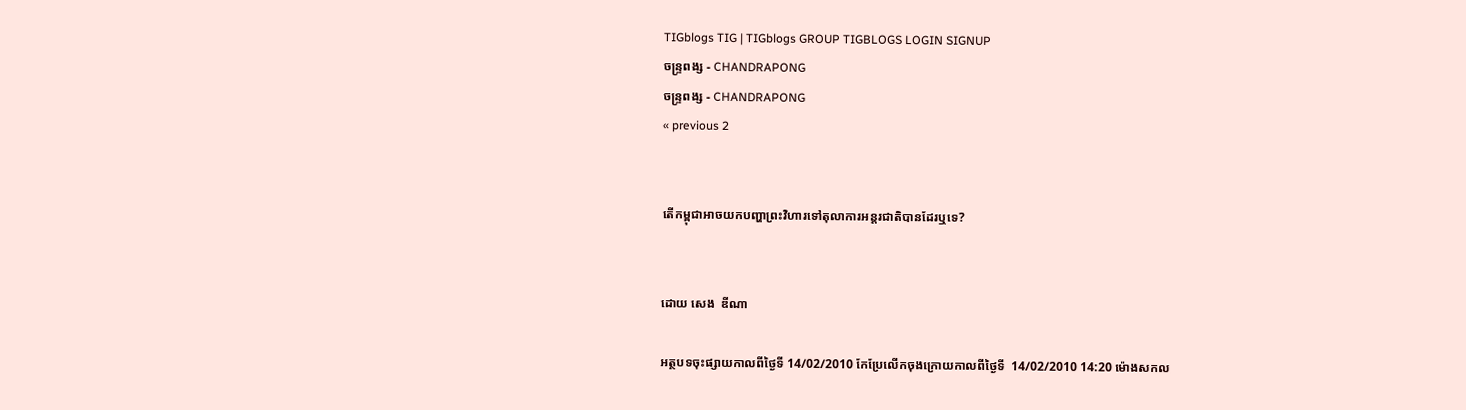TIGblogs TIG | TIGblogs GROUP TIGBLOGS LOGIN SIGNUP
ចន្រ្ទពង្ស - CHANDRAPONG
ចន្រ្ទពង្ស - CHANDRAPONG
« previous 2


តើកម្ពុជាអាចយកបញ្ហាព្រះវិហារទៅតុលាការអន្តរជាតិបានដែរឬទេ?


ដោយ សេង  ឌីណា

អត្ថបទចុះផ្សាយកាលពីថ្ងៃទី 14/02/2010 កែប្រែលើកចុងក្រោយកាលពីថ្ងៃទី  14/02/2010 14:20 ម៉ោងសកល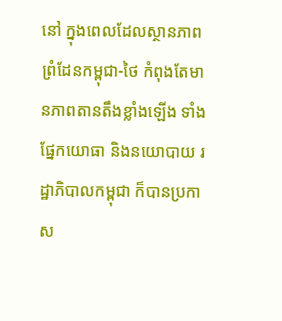នៅ ក្នុងពេលដែលស្ថានភាពព្រំដែនកម្ពុជា-ថៃ កំពុងតែមានភាពតានតឹងខ្លាំងឡើង ទាំងផ្នែកយោធា និងនយោបាយ រដ្ឋាភិបាលកម្ពុជា ក៏បានប្រកាស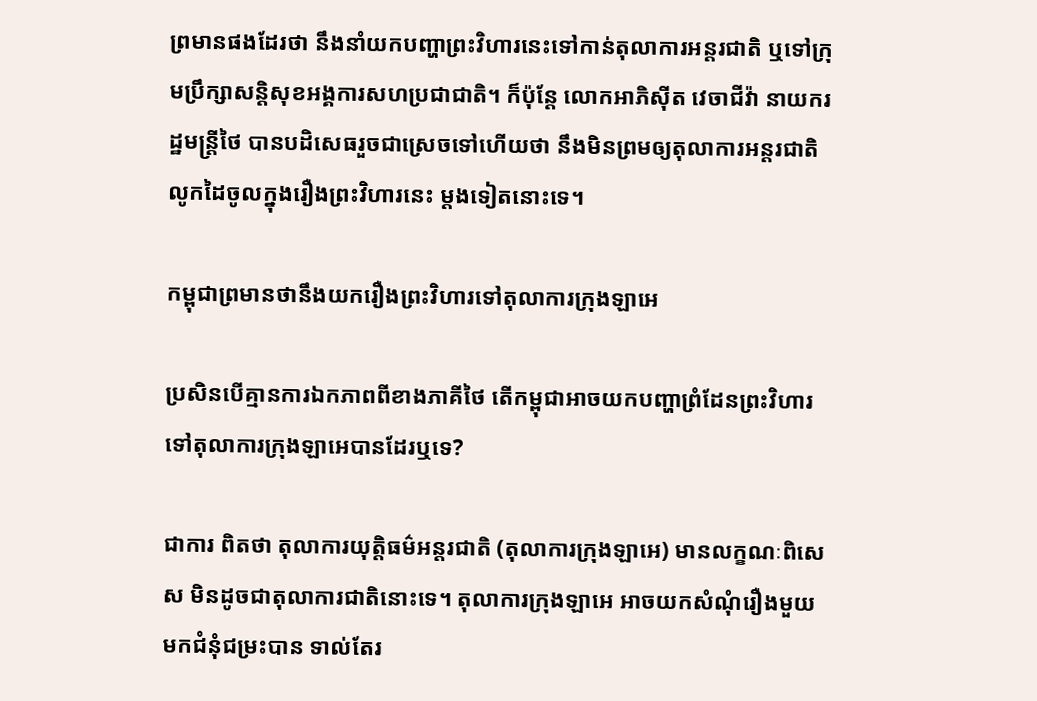ព្រមានផងដែរថា នឹងនាំយកបញ្ហាព្រះវិហារនេះទៅកាន់តុលាការអន្តរជាតិ ឬទៅក្រុមប្រឹក្សាសន្តិសុខអង្គការសហប្រជាជាតិ។ ក៏ប៉ុន្តែ លោកអាភិស៊ីត វេចាជីវ៉ា នាយករដ្ឋមន្រ្តីថៃ បានបដិសេធរួចជាស្រេចទៅហើយថា នឹងមិនព្រមឲ្យតុលាការអន្តរជាតិលូកដៃចូលក្នុងរឿងព្រះវិហារនេះ ម្តងទៀតនោះទេ។

កម្ពុជាព្រមានថានឹងយករឿងព្រះវិហារទៅតុលាការក្រុងឡាអេ

ប្រសិនបើគ្មានការឯកភាពពីខាងភាគីថៃ តើកម្ពុជាអាចយកបញ្ហាព្រំដែនព្រះវិហារទៅតុលាការក្រុងឡាអេបានដែរឬទេ?

ជាការ ពិតថា តុលាការយុត្តិធម៌អន្តរជាតិ (តុលាការក្រុងឡាអេ) មានលក្ខណៈពិសេស មិនដូចជាតុលាការជាតិនោះទេ។ តុលាការក្រុងឡាអេ អាចយកសំណុំរឿងមួយមកជំនុំជម្រះបាន ទាល់តែរ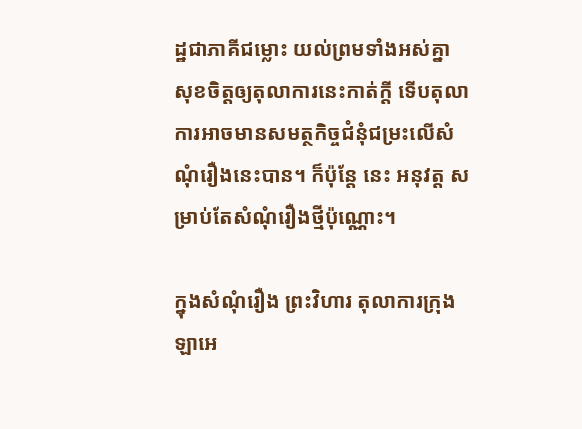ដ្ឋជាភាគីជម្លោះ យល់ព្រមទាំងអស់គ្នា សុខចិត្តឲ្យតុលាការនេះកាត់ក្តី ទើបតុលាការអាចមានសមត្ថកិច្ចជំនុំជម្រះលើសំណុំរឿងនេះបាន។ ក៏ប៉ុន្តែ នេះ អនុវត្ត សម្រាប់តែសំណុំរឿងថ្មីប៉ុណ្ណោះ។

ក្នុងសំណុំរឿង ព្រះវិហារ តុលាការក្រុងឡាអេ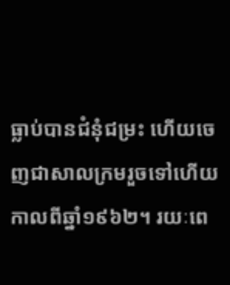ធ្លាប់បានជំនុំជម្រះ ហើយចេញជាសាលក្រមរួចទៅហើយ កាលពីឆ្នាំ១៩៦២។ រយៈពេ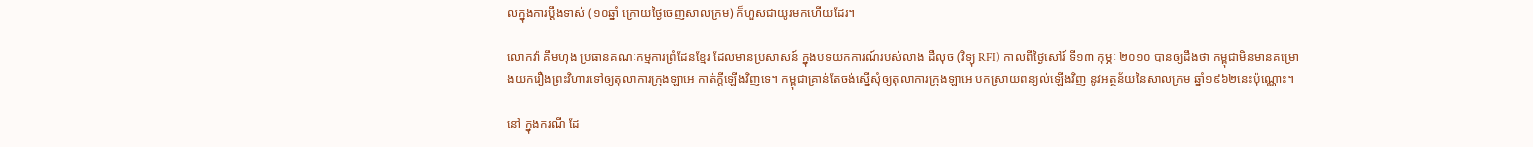លក្នុងការប្តឹងទាស់ (១០ឆ្នាំ ក្រោយថ្ងៃចេញសាលក្រម) ក៏ហួសជាយូរមកហើយដែរ។

លោកវ៉ា គឹមហុង ប្រធានគណៈកម្មការព្រំដែនខ្មែរ ដែលមានប្រសាសន៍ ក្នុងបទយកការណ៍របស់លាង ដឺលុច (វិទ្យុ RFI) កាលពីថ្ងៃសៅរ៍ ទី១៣ កុម្ភៈ ២០១០ បានឲ្យដឹងថា កម្ពុជាមិនមានគម្រោងយករឿងព្រះវិហារទៅឲ្យតុលាការក្រុងឡាអេ កាត់ក្តីឡើងវិញទេ។ កម្ពុជាគ្រាន់តែចង់ស្នើសុំឲ្យតុលាការក្រុងឡាអេ បកស្រាយពន្យល់ឡើងវិញ នូវអត្ថន័យនៃសាលក្រម ឆ្នាំ១៩៦២នេះប៉ុណ្ណោះ។

នៅ ក្នុងករណី ដែ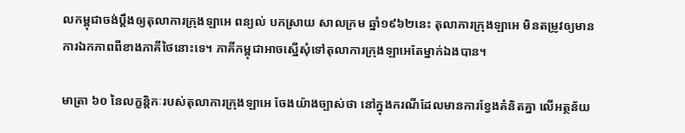លកម្ពុជាចង់ប្តឹងឲ្យតុលាការក្រុងឡាអេ ពន្យល់ បកស្រាយ សាលក្រម ឆ្នាំ១៩៦២នេះ តុលាការក្រុងឡាអេ មិនតម្រូវឲ្យមានការឯកភាពពីខាងភាគីថៃនោះទេ។ ភាគីកម្ពុជាអាចស្នើសុំទៅតុលាការក្រុងឡាអេតែម្នាក់ឯងបាន។

មាត្រា ៦០ នៃលក្ខន្តិកៈរបស់តុលាការក្រុងឡាអេ ចែងយ៉ាងច្បាស់ថា នៅក្នុងករណីដែលមានការខ្វែងគំនិតគ្នា លើអត្ថន័យ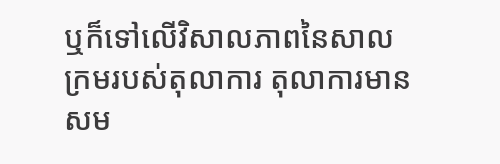ឬក៏ទៅលើវិសាលភាពនៃសាលក្រមរបស់តុលាការ តុលាការមានសម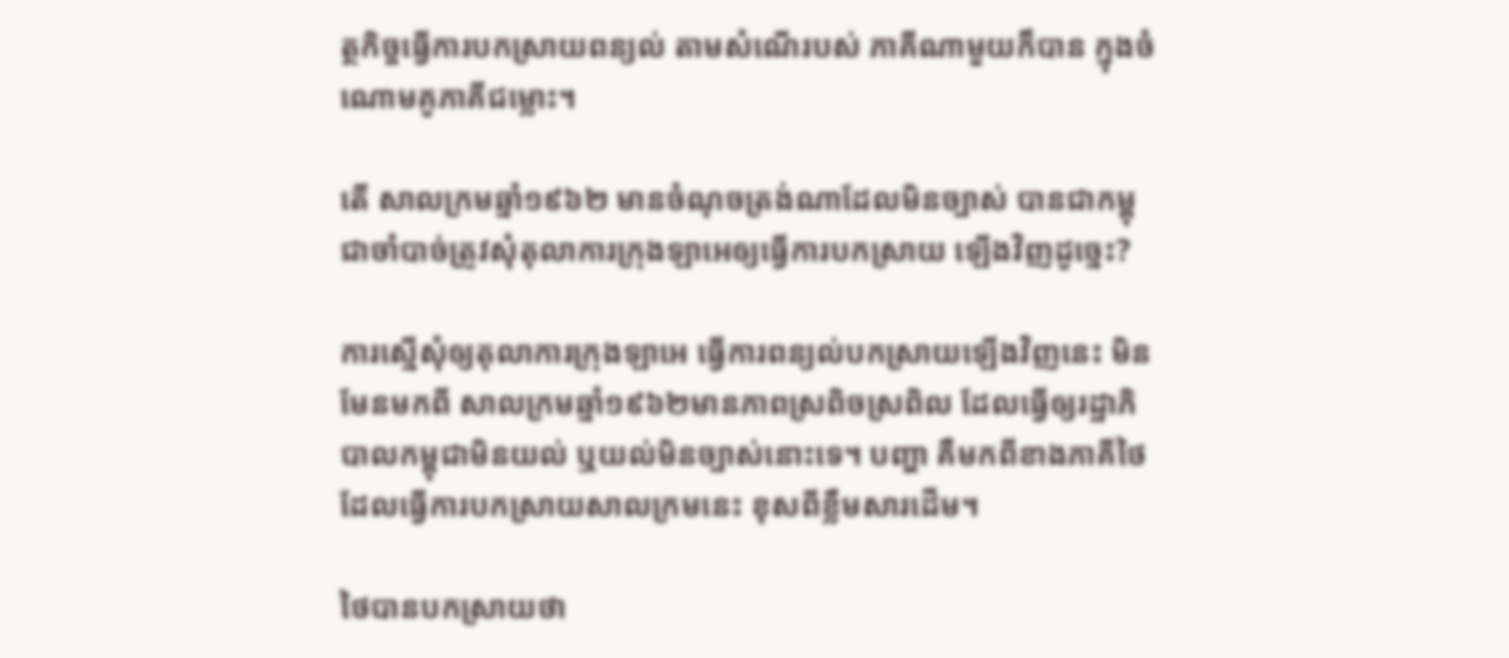ត្ថកិច្ចធ្វើការបកស្រាយពន្យល់ តាមសំណើរបស់ ភាគីណាមួយក៏បាន ក្នុងចំណោមគូភាគីជម្លោះ។

តើ សាលក្រមឆ្នាំ១៩៦២ មានចំណុចត្រង់ណាដែលមិនច្បាស់ បានជាកម្ពុជាចាំបាច់ត្រូវសុំតុលាការក្រុងឡាអេឲ្យធ្វើការបកស្រាយ ឡើងវិញដូច្នេះ?

ការស្នើសុំឲ្យតុលាការក្រុងឡាអេ ធ្វើការពន្យល់បកស្រាយឡើងវិញនេះ មិនមែនមកពី សាលក្រមឆ្នាំ១៩៦២មានភាពស្រពិចស្រពិល ដែលធ្វើឲ្យរដ្ឋាភិបាលកម្ពុជាមិនយល់ ឬយល់មិនច្បាស់នោះទេ។ បញ្ហា គឺមកពីខាងភាគីថៃ ដែលធ្វើការបកស្រាយសាលក្រមនេះ ខុសពីខ្លឹមសារដើម។

ថៃបានបកស្រាយថា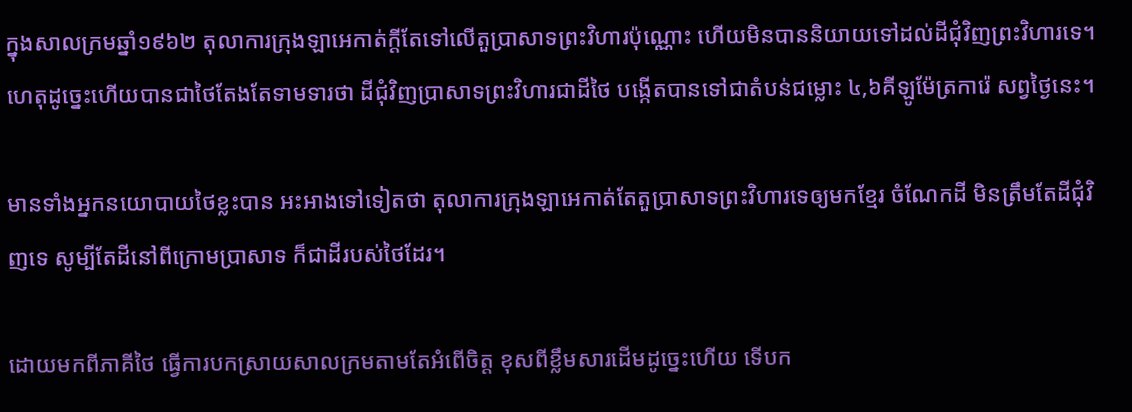ក្នុងសាលក្រមឆ្នាំ១៩៦២ តុលាការក្រុងឡាអេកាត់ក្តីតែទៅលើតួប្រាសាទព្រះវិហារប៉ុណ្ណោះ ហើយមិនបាននិយាយទៅដល់ដីជុំវិញព្រះវិហារទេ។ ហេតុដូច្នេះហើយបានជាថៃតែងតែទាមទារថា ដីជុំវិញប្រាសាទព្រះវិហារជាដីថៃ បង្កើតបានទៅជាតំបន់ជម្លោះ ៤,៦គីឡូម៉ែត្រការ៉េ សព្វថ្ងៃនេះ។

មានទាំងអ្នកនយោបាយថៃខ្លះបាន អះអាងទៅទៀតថា តុលាការក្រុងឡាអេកាត់តែតួប្រាសាទព្រះវិហារទេឲ្យមកខ្មែរ ចំណែកដី មិនត្រឹមតែដីជុំវិញទេ សូម្បីតែដីនៅពីក្រោមប្រាសាទ ក៏ជាដីរបស់ថៃដែរ។

ដោយមកពីភាគីថៃ ធ្វើការបកស្រាយសាលក្រមតាមតែអំពើចិត្ត ខុសពីខ្លឹមសារដើមដូច្នេះហើយ ទើបក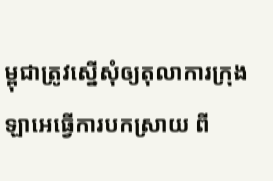ម្ពុជាត្រូវស្នើសុំឲ្យតុលាការក្រុងឡាអេធ្វើការបកស្រាយ ពី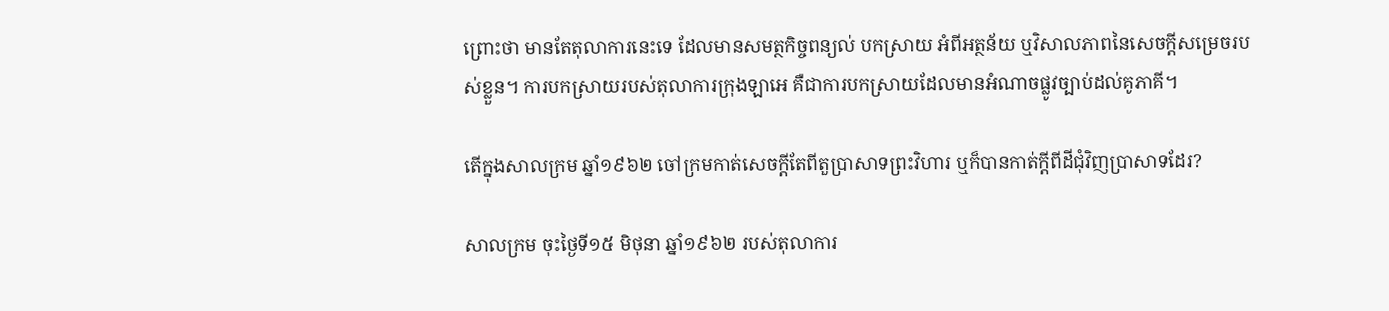ព្រោះថា មានតែតុលាការនេះទេ ដែលមានសមត្ថកិច្ចពន្យល់ បកស្រាយ អំពីអត្ថន័យ ឬវិសាលភាពនៃសេចក្តីសម្រេចរបស់ខ្លួន។ ការបកស្រាយរបស់តុលាការក្រុងឡាអេ គឺជាការបកស្រាយដែលមានអំណាចផ្លូវច្បាប់ដល់គូភាគី។

តើក្នុងសាលក្រម ឆ្នាំ១៩៦២ ចៅក្រមកាត់សេចក្តីតែពីតួប្រាសាទព្រះវិហារ ឬក៏បានកាត់ក្តីពីដីជុំវិញប្រាសាទដែរ?

សាលក្រម ចុះថ្ងៃទី១៥ មិថុនា ឆ្នាំ១៩៦២ របស់តុលាការ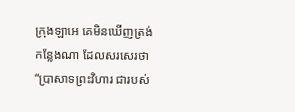ក្រុងឡាអេ គេមិនឃើញត្រង់កន្លែងណា ដែលសរសេរថា “ប្រាសាទព្រះវិហារ ជារបស់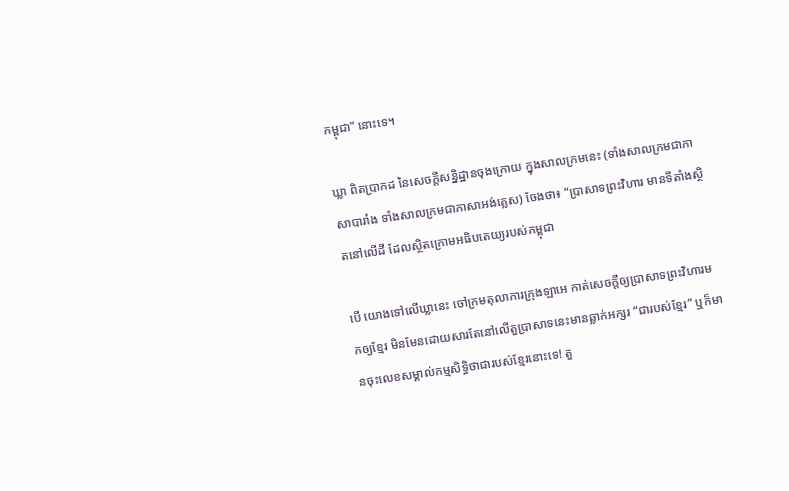កម្ពុជា” នោះទេ។

ឃ្លា ពិតប្រាកដ នៃសេចក្តីសន្និដ្ឋានចុងក្រោយ ក្នុងសាលក្រមនេះ (ទាំងសាលក្រមជាភាសាបារាំង ទាំងសាលក្រមជាភាសាអង់គ្លេស) ចែងថា៖ “ប្រាសាទព្រះវិហារ មានទីតាំងស្ថិតនៅលើដី ដែលស្ថិតក្រោមអធិបតេយ្យរបស់កម្ពុជា

បើ យោងទៅលើឃ្លានេះ ចៅក្រមតុលាការក្រុងឡាអេ កាត់សេចក្តីឲ្យប្រាសាទព្រះវិហារមកឲ្យខ្មែរ មិនមែនដោយសារតែនៅលើតួប្រាសាទនេះមានឆ្លាក់អក្សរ “ជារបស់ខ្មែរ” ឬក៏មានចុះលេខសម្គាល់កម្មសិទ្ធិថាជារបស់ខ្មែរនោះទេ! តួ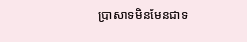ប្រាសាទមិនមែនជាទ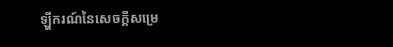ឡ្ហីករណ៍នៃសេចក្តីសម្រេ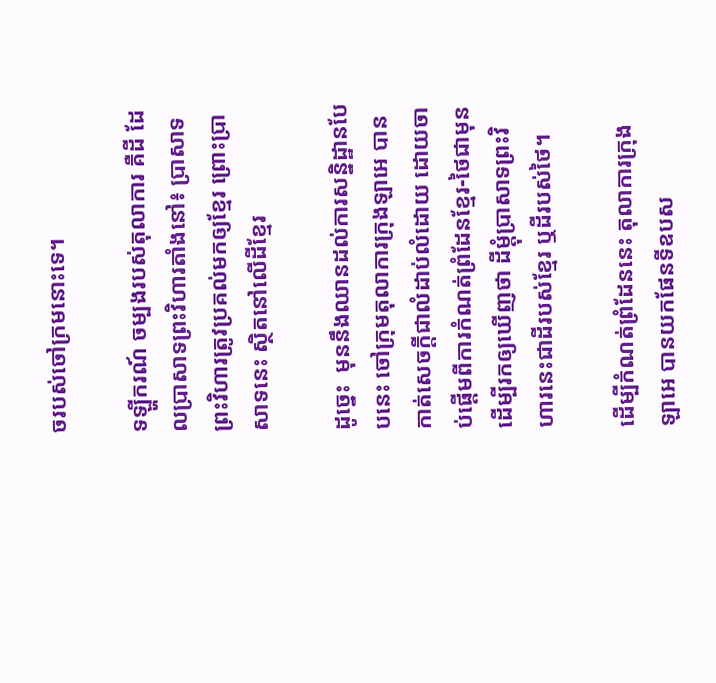ចរបស់ចៅក្រមនោះទេ។

ទឡ្ហីករណ៍ ចម្បងរបស់តុលាការ គឺដី ដែលប្រាសាទព្រះវិហារតាំងនៅ៖ ប្រាសាទព្រះវិហារត្រូវប្រគល់មកឲ្យខ្មែរ ព្រោះប្រាសាទនេះ ស្ថិតនៅលើដីខ្មែរ

ដូច្នេះ  មុននឹងឈានដល់ការសន្និដ្ឋានបែបនេះ ចៅក្រុមតុលាការក្រុងឡាអេ បាន កាត់សេចក្តីជាលំដាប់លំដោយ ដោយចាប់ផ្តើមពីការកំណត់ព្រំដែនខ្មែរ-ថៃជាមុន ដើម្បីរកឲ្យឃើញថា ដីម្តុំប្រាសាទព្រះវិហារនេះជាដីរបស់ខ្មែរ ឬដីរបស់ថៃ។

ដើម្បីកំណត់ព្រំដែននេះ តុលាការក្រុងឡាអេ បានយកផែនទីឧបស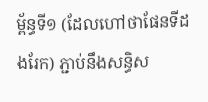ម្ព័ន្ធទី១ (ដែលហៅថាផែនទីដងរែក) ភ្ជាប់នឹងសន្ធិស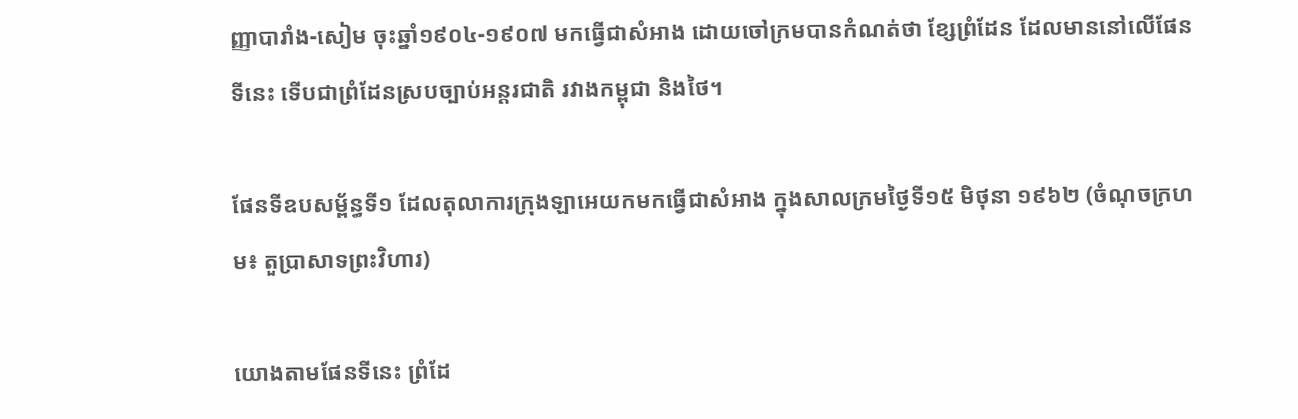ញ្ញាបារាំង-សៀម ចុះឆ្នាំ១៩០៤-១៩០៧ មកធ្វើជាសំអាង ដោយចៅក្រមបានកំណត់ថា ខ្សែព្រំដែន ដែលមាននៅលើផែនទីនេះ ទើបជាព្រំដែនស្របច្បាប់អន្តរជាតិ រវាងកម្ពុជា និងថៃ។

ផែនទីឧបសម្ព័ន្ធទី១ ដែលតុលាការក្រុងឡាអេយកមកធ្វើជាសំអាង ក្នុងសាលក្រមថ្ងៃទី១៥ មិថុនា ១៩៦២ (ចំណុចក្រហម៖ តួប្រាសាទព្រះវិហារ)

យោងតាមផែនទីនេះ ព្រំដែ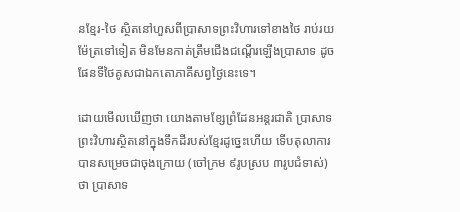នខ្មែរ-ថៃ ស្ថិតនៅហួសពីប្រាសាទព្រះវិហារទៅខាងថៃ រាប់រយម៉ែត្រទៅទៀត មិនមែនកាត់ត្រឹមជើងជណ្ដើរឡើងប្រាសាទ ដូចផែនទីថៃគូសជាឯកតោភាគីសព្វថ្ងៃនេះទេ។

ដោយមើលឃើញថា យោងតាមខ្សែព្រំដែនអន្តរជាតិ ប្រាសាទព្រះវិហារស្ថិតនៅក្នុងទឹកដីរបស់ខ្មែរដូច្នេះហើយ ទើបតុលាការបានសម្រេចជាចុងក្រោយ (ចៅក្រម ៩រូបស្រប ៣រូបជំទាស់) ថា ប្រាសាទ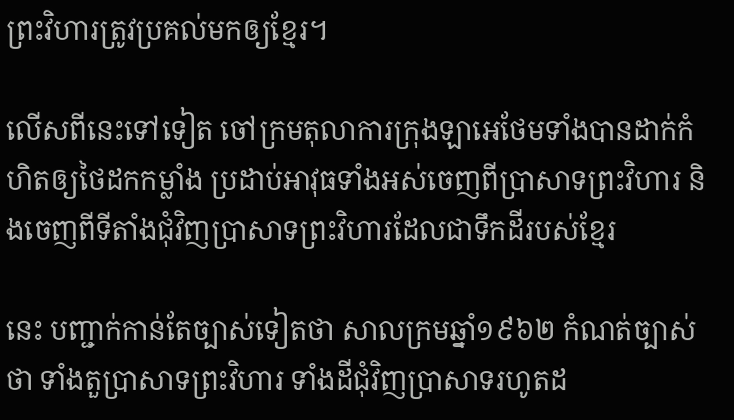ព្រះវិហារត្រូវប្រគល់មកឲ្យខ្មែរ។

លើសពីនេះទៅទៀត ចៅក្រមតុលាការក្រុងឡាអេថែមទាំងបានដាក់កំហិតឲ្យថៃដកកម្លាំង ប្រដាប់អាវុធទាំងអស់ចេញពីប្រាសាទព្រះវិហារ និងចេញពីទីតាំងជុំវិញប្រាសាទព្រះវិហារដែលជាទឹកដីរបស់ខ្មែរ

នេះ បញ្ជាក់កាន់តែច្បាស់ទៀតថា សាលក្រមឆ្នាំ១៩៦២ កំណត់ច្បាស់ថា ទាំងតួប្រាសាទព្រះវិហារ ទាំងដីជុំវិញប្រាសាទរហូតដ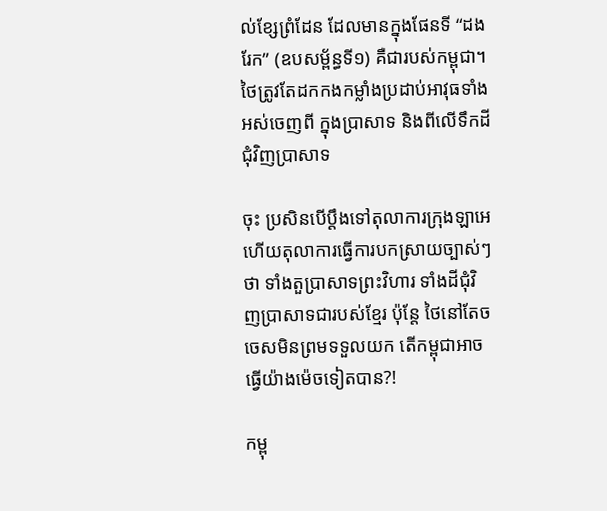ល់ខ្សែព្រំដែន ដែលមានក្នុងផែនទី “ដងរែក” (ឧបសម្ព័ន្ធទី១) គឺជារបស់កម្ពុជា។ ថៃត្រូវតែដកកងកម្លាំងប្រដាប់អាវុធទាំងអស់ចេញពី ក្នុងប្រាសាទ និងពីលើទឹកដីជុំវិញប្រាសាទ

ចុះ ប្រសិនបើប្តឹងទៅតុលាការក្រុងឡាអេ ហើយតុលាការធ្វើការបកស្រាយច្បាស់ៗថា ទាំងតួប្រាសាទព្រះវិហារ ទាំងដីជុំវិញប្រាសាទជារបស់ខ្មែរ ប៉ុន្តែ ថៃនៅតែចចេសមិនព្រមទទួលយក តើកម្ពុជាអាចធ្វើយ៉ាងម៉េចទៀតបាន?!

កម្ពុ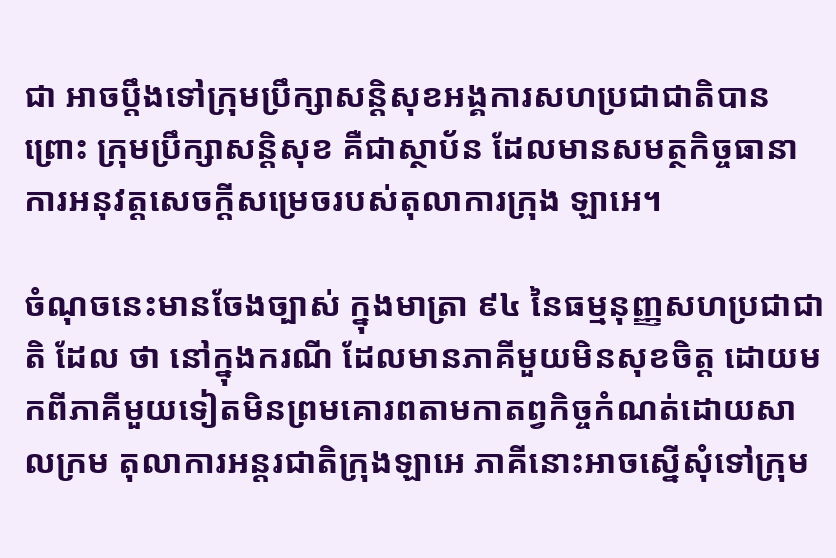ជា អាចប្តឹងទៅក្រុមប្រឹក្សាសន្តិសុខអង្គការសហប្រជាជាតិបាន ព្រោះ ក្រុមប្រឹក្សាសន្តិសុខ គឺជាស្ថាប័ន ដែលមានសមត្ថកិច្ចធានាការអនុវត្តសេចក្តីសម្រេចរបស់តុលាការក្រុង ឡាអេ។

ចំណុចនេះមានចែងច្បាស់ ក្នុងមាត្រា ៩៤ នៃធម្មនុញ្ញសហប្រជាជាតិ ដែល ថា នៅក្នុងករណី ដែលមានភាគីមួយមិនសុខចិត្ត ដោយមកពីភាគីមួយទៀតមិនព្រមគោរពតាមកាតព្វកិច្ចកំណត់ដោយសាលក្រម តុលាការអន្តរជាតិក្រុងឡាអេ ភាគីនោះអាចស្នើសុំទៅក្រុម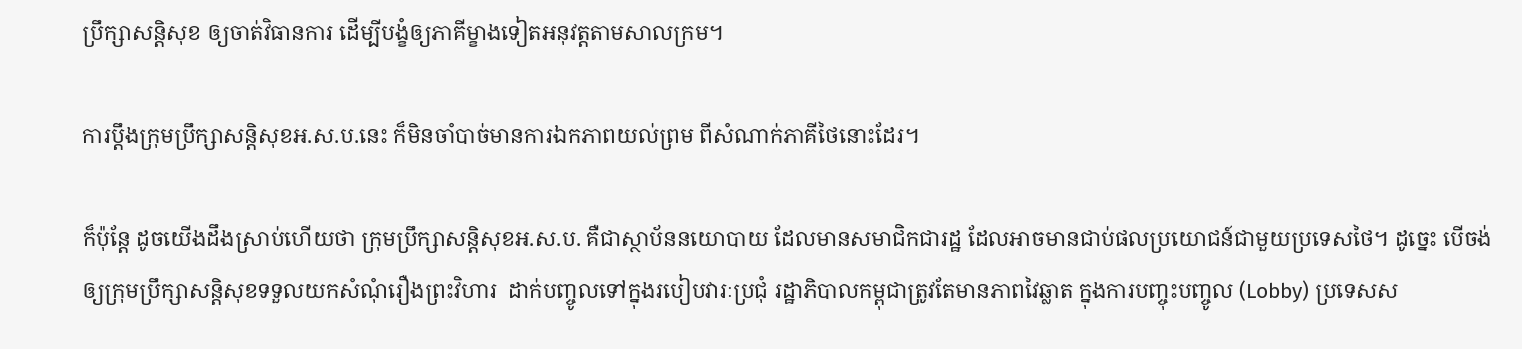ប្រឹក្សាសន្តិសុខ ឲ្យចាត់វិធានការ ដើម្បីបង្ខំឲ្យភាគីម្ខាងទៀតអនុវត្តតាមសាលក្រម។

ការប្តឹងក្រុមប្រឹក្សាសន្តិសុខអ.ស.ប.នេះ ក៏មិនចាំបាច់មានការឯកភាពយល់ព្រម ពីសំណាក់ភាគីថៃនោះដែរ។

ក៏ប៉ុន្តែ ដូចយើងដឹងស្រាប់ហើយថា ក្រុមប្រឹក្សាសន្តិសុខអ.ស.ប. គឺជាស្ថាប័ននយោបាយ ដែលមានសមាជិកជារដ្ឋ ដែលអាចមានជាប់ផលប្រយោជន៍ជាមួយប្រទេសថៃ។ ដូច្នេះ បើចង់ឲ្យក្រុមប្រឹក្សាសន្តិសុខទទួលយកសំណុំរឿងព្រះវិហារ  ដាក់បញ្ចូលទៅក្នុងរបៀបវារៈប្រជុំ រដ្ឋាភិបាលកម្ពុជាត្រូវតែមានភាពវៃឆ្លាត ក្នុងការបញ្ចុះបញ្ចូល (Lobby) ប្រទេសស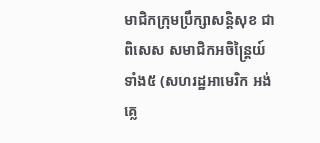មាជិកក្រុមប្រឹក្សាសន្តិសុខ ជាពិសេស សមាជិកអចិន្រ្តៃយ៍ទាំង៥ (សហរដ្ឋអាមេរិក អង់គ្លេ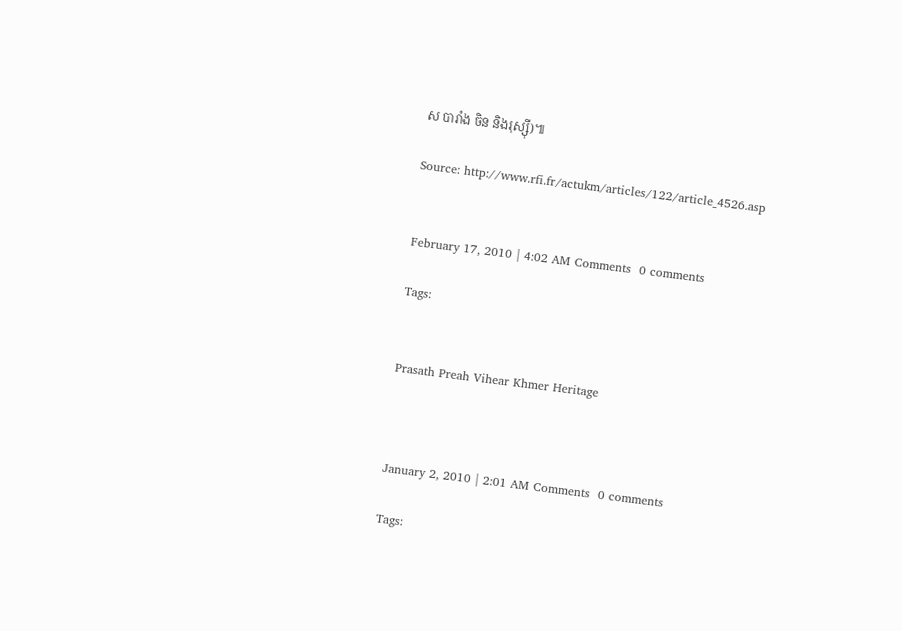ស បារាំង ចិន និងរុស្ស៊ី)៕

Source: http://www.rfi.fr/actukm/articles/122/article_4526.asp


February 17, 2010 | 4:02 AM Comments  0 comments

Tags:


Prasath Preah Vihear Khmer Heritage



January 2, 2010 | 2:01 AM Comments  0 comments

Tags: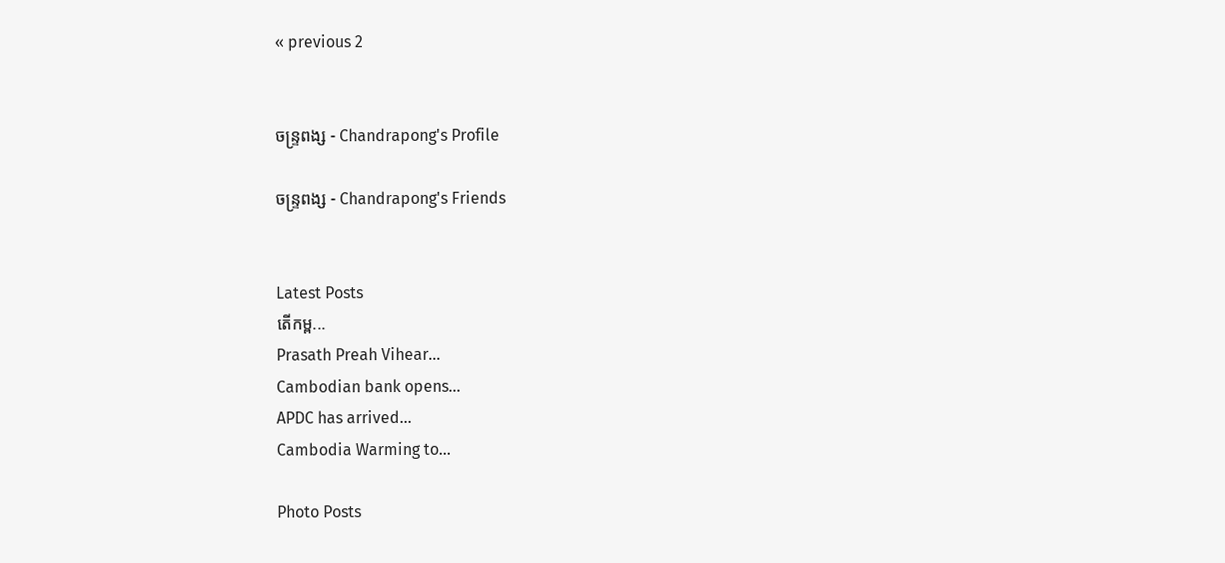« previous 2


ចន្រ្ទពង្ស - Chandrapong's Profile

ចន្រ្ទពង្ស - Chandrapong's Friends


Latest Posts
តើកម្ព...
Prasath Preah Vihear...
Cambodian bank opens...
APDC has arrived...
Cambodia Warming to...

Photo Posts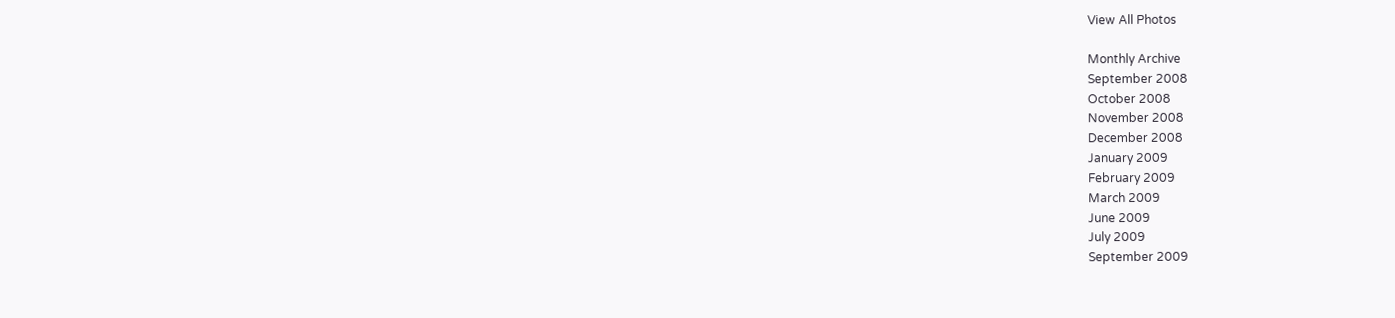View All Photos

Monthly Archive
September 2008
October 2008
November 2008
December 2008
January 2009
February 2009
March 2009
June 2009
July 2009
September 2009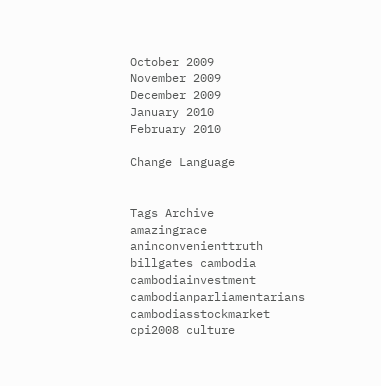October 2009
November 2009
December 2009
January 2010
February 2010

Change Language


Tags Archive
amazingrace aninconvenienttruth billgates cambodia cambodiainvestment cambodianparliamentarians cambodiasstockmarket cpi2008 culture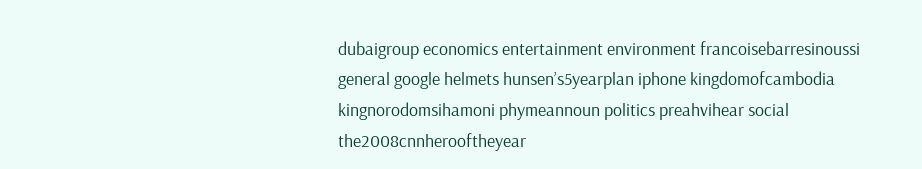dubaigroup economics entertainment environment francoisebarresinoussi general google helmets hunsen’s5yearplan iphone kingdomofcambodia kingnorodomsihamoni phymeannoun politics preahvihear social the2008cnnherooftheyear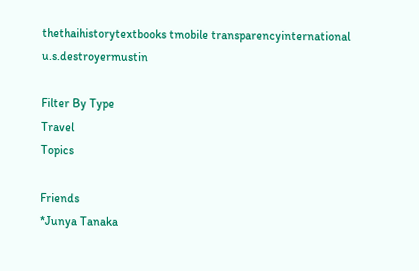thethaihistorytextbooks tmobile transparencyinternational u.s.destroyermustin

Filter By Type
Travel
Topics

Friends
*Junya Tanaka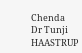Chenda
Dr Tunji HAASTRUP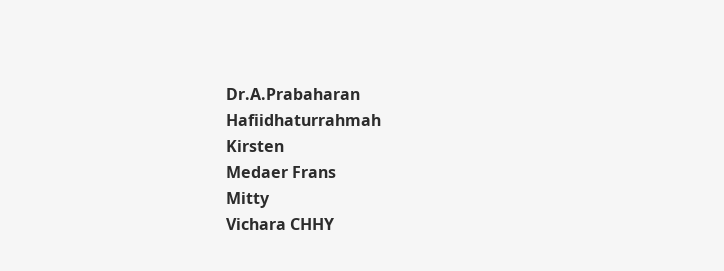Dr.A.Prabaharan
Hafiidhaturrahmah
Kirsten
Medaer Frans
Mitty
Vichara CHHY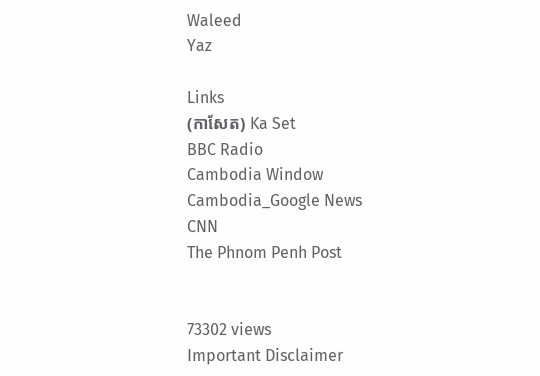Waleed
Yaz

Links
(កាសែត) Ka Set
BBC Radio
Cambodia Window
Cambodia_Google News
CNN
The Phnom Penh Post


73302 views
Important Disclaimer